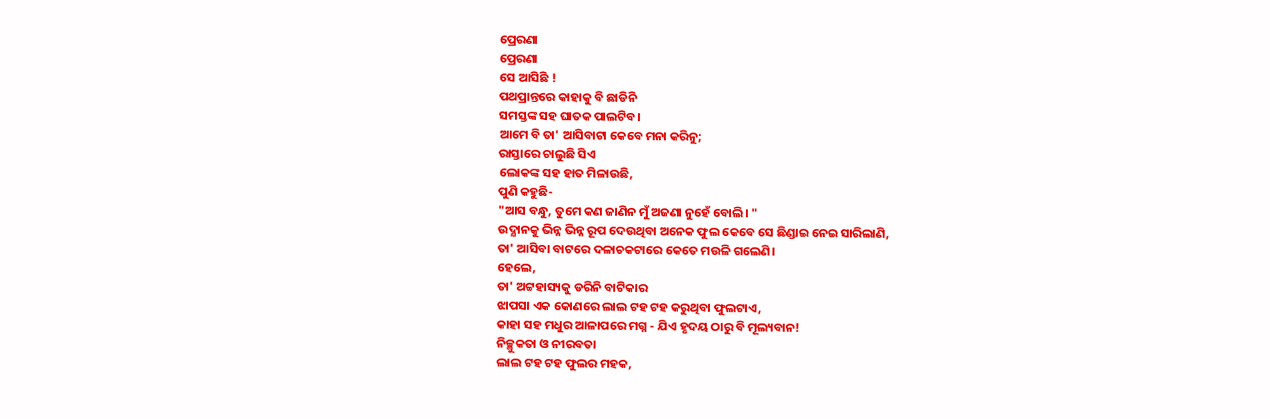ପ୍ରେରଣା
ପ୍ରେରଣା
ସେ ଆସିଛି !
ପଥପ୍ରାନ୍ତରେ କାହାକୁ ବି ଛାଡିନି
ସମସ୍ତଙ୍କ ସହ ଘାତକ ପାଲଟିବ।
ଆମେ ବି ତା' ଆସିବାଟା କେବେ ମନା କରିନୁ;
ରାସ୍ତାରେ ଚାଲୁଛି ସିଏ
ଲୋକଙ୍କ ସହ ହାତ ମିଳାଉଛି,
ପୁଣି କହୁଛି-
"ଆସ ବନ୍ଧୁ, ତୁମେ କଣ ଜାଣିନ ମୁଁ ଅଜଣା ନୁହେଁ ବୋଲି। "
ଉଦ୍ଯାନକୁ ଭିନ୍ନ ଭିନ୍ନ ରୂପ ଦେଉଥିବା ଅନେକ ଫୁଲ କେବେ ସେ ଛିଣ୍ଡାଇ ନେଇ ସାରିଲାଣି,
ତା' ଆସିବା ବାଟରେ ଦଳାଚକଟାରେ କେତେ ମଉଳି ଗଲେଣି।
ହେଲେ,
ତା' ଅଟ୍ଟହାସ୍ୟକୁ ଡରିନି ବାଟିକାର
ଝାପସା ଏକ କୋଣରେ ଲାଲ ଟହ ଟହ କରୁଥିବା ଫୁଲଟାଏ,
କାହା ସହ ମଧୁର ଆଳାପରେ ମଗ୍ନ - ଯିଏ ହୃଦୟ ଠାରୁ ବି ମୂଲ୍ୟବାନ!
ନିଚ୍ଛୁକତା ଓ ନୀରବତା
ଲାଲ ଟହ ଟହ ଫୁଲର ମହକ,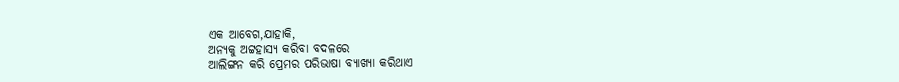ଏକ ଆବେଗ,ଯାହାକି,
ଅନ୍ୟକୁ ଅଟ୍ଟହାସ୍ୟ କରିବା ବଦଳରେ
ଆଲିଙ୍ଗନ କରି ପ୍ରେମର ପରିଭାଷା ବ୍ୟାଖ୍ୟା କରିଥାଏ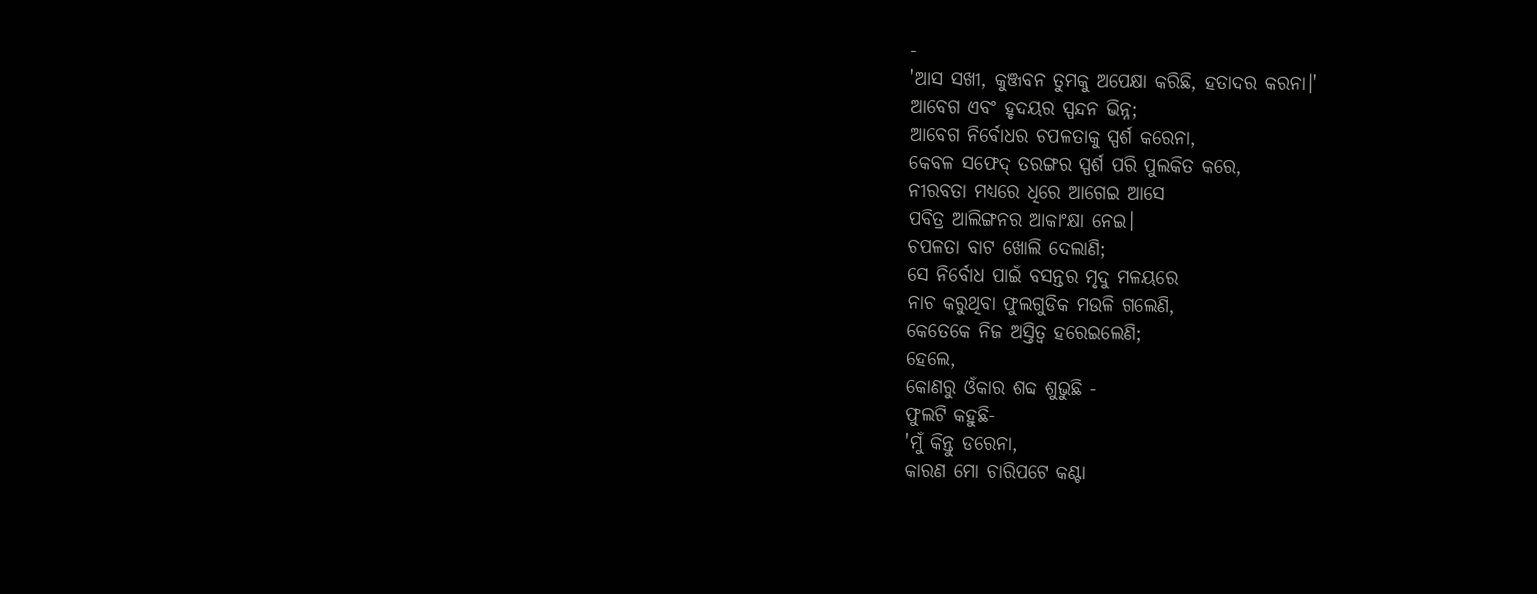-
'ଆସ ସଖୀ, କୁଞ୍ଜବନ ତୁମକୁ ଅପେକ୍ଷା କରିଛି, ହତାଦର କରନା।'
ଆବେଗ ଏବଂ ହୃଦୟର ସ୍ପନ୍ଦନ ଭିନ୍ନ;
ଆବେଗ ନିର୍ବୋଧର ଚପଳତାକୁ ସ୍ପର୍ଶ କରେନା,
କେବଳ ସଫେଦ୍ ତରଙ୍ଗର ସ୍ପର୍ଶ ପରି ପୁଲକିତ କରେ,
ନୀରବତା ମଧ୍ୟରେ ଧିରେ ଆଗେଇ ଆସେ
ପବିତ୍ର ଆଲିଙ୍ଗନର ଆକାଂକ୍ଷା ନେଇ।
ଚପଳତା ବାଟ ଖୋଲି ଦେଲାଣି;
ସେ ନିର୍ବୋଧ ପାଇଁ ବସନ୍ତର ମୃଦୁ ମଳୟରେ
ନାଚ କରୁଥିବା ଫୁଲଗୁଡିକ ମଉଳି ଗଲେଣି,
କେତେକେ ନିଜ ଅସ୍ତିତ୍ବ ହରେଇଲେଣି;
ହେଲେ,
କୋଣରୁ ଓଁକାର ଶବ୍ଦ ଶୁଭୁଛି -
ଫୁଲଟି କହୁଛି-
'ମୁଁ କିନ୍ତୁ ଡରେନା,
କାରଣ ମୋ ଚାରିପଟେ କଣ୍ଟା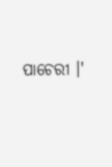ପାଚେରୀ ।'